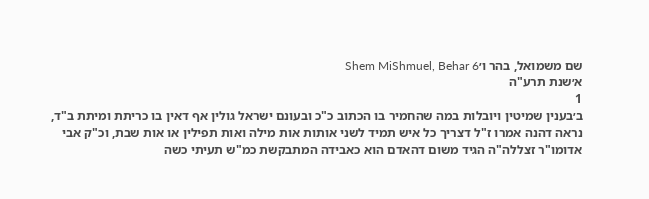שם משמואל, בהר ו׳Shem MiShmuel, Behar 6
א׳שנת תרע"ה
1
ב׳בענין שמיטין ויובלות במה שהחמיר בו הכתוב כ"כ ובעונם ישראל גולין אף דאין בו כריתת ומיתת ב"ד, נראה דהנה אמרו ז"ל דצריך כל איש תמיד לשני אותות אות מילה ואות תפילין או אות שבת, וכ"ק אבי אדומו"ר זצללה"ה הגיד משום דהאדם הוא כאבידה המתבקשת כמ"ש תעיתי כשה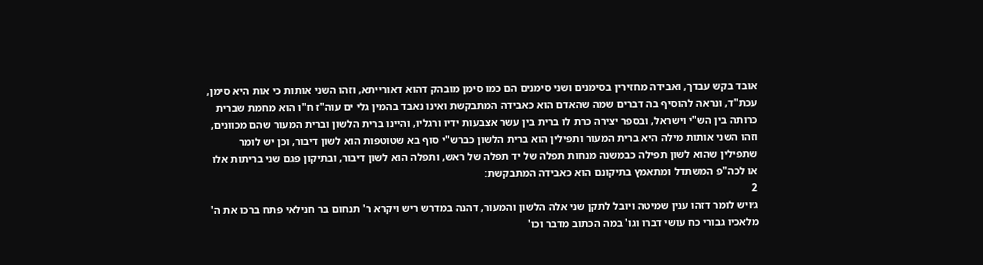אובד בקש עבדך, ואבידה מחזירין בסימנים ושני סימנים הם כמו סימן מובהק דהוא דאורייתא, וזהו השני אותות כי אות היא סימן, עכת"ד, ונראה להוסיף בה דברים שמה שהאדם הוא כאבידה המתבקשת ואינו נאבד בהמין גלי ים עוה"ז ח"ו הוא מחמת שברית כרותה בין הש"י וישראל, ובספר יצירה כרת לו ברית בין עשר אצבעות ידיו ורגליו, והיינו ברית הלשון וברית המעור שהם מכוונים, וזהו השני אותות מילה היא ברית המעור ותפילין הוא ברית הלשון כברש"י סוף בא שטוטפות הוא לשון דיבור, וכן יש לומר שתפילין שהוא לשון תפילה כבמשנה מנחות תפלה של יד תפלה של ראש, ותפלה הוא לשון דיבור, ובתיקון פגם שני בריתות אלו או לכה"פ המשתדל ומתאמץ בתיקונם הוא כאבידה המתבקשת:
2
ג׳ויש לומר דזהו ענין שמיטה ויובל לתקן שני אלה הלשון והמעור, דהנה במדרש ריש ויקרא ר' תנחום בר חנילאי פתח ברכו את ה' מלאכיו גבורי כח עושי דברו וגו' במה הכתוב מדבר וכו'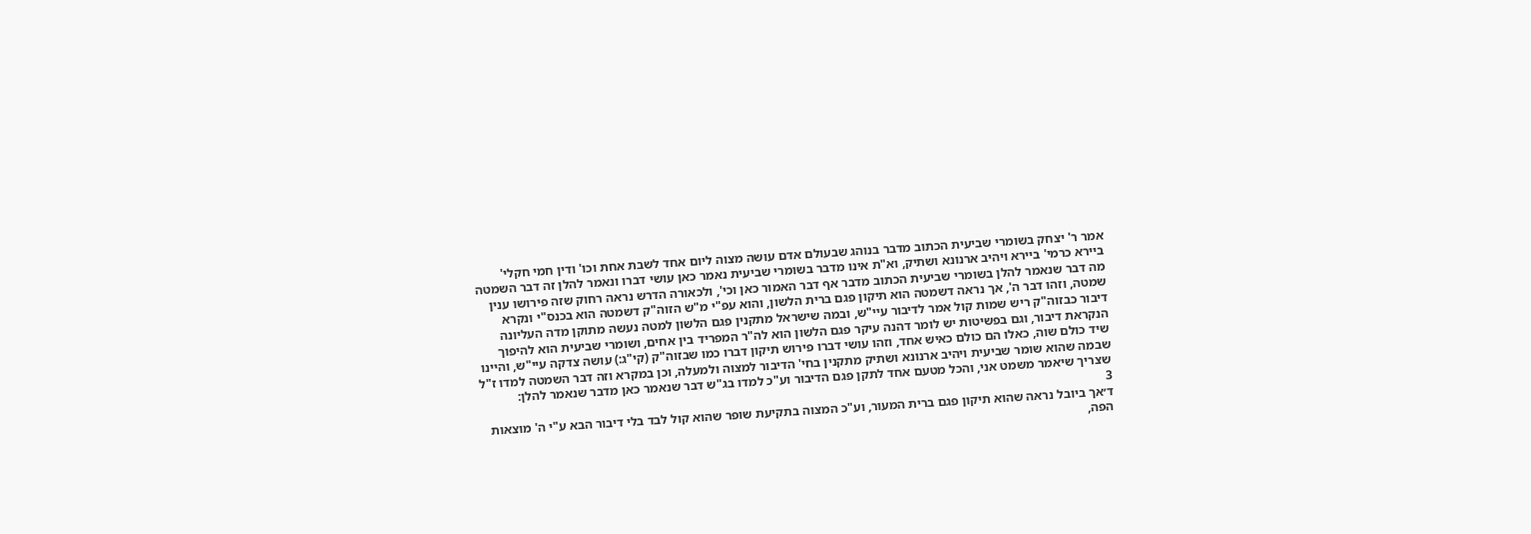אמר ר' יצחק בשומרי שביעית הכתוב מדבר בנוהג שבעולם אדם עושה מצוה ליום אחד לשבת אחת וכו' ודין חמי חקלי' ביירא כרמי' ביירא ויהיב ארנונא ושתיק, וא"ת אינו מדבר בשומרי שביעית נאמר כאן עושי דברו ונאמר להלן זה דבר השמטה מה דבר שנאמר להלן בשומרי שביעית הכתוב מדבר אף דבר האמור כאן וכי', ולכאורה הדרש נראה רחוק שזה פירושו ענין שמטה, וזהו דבר ה', אך נראה דשמטה הוא תיקון פגם ברית הלשון, והוא עפ"י מ"ש הזוה"ק דשמטה הוא בכנס"י ונקרא דיבור כבזוה"ק ריש שמות קול אמר לדיבור עיי"ש, ובמה שישראל מתקנין פגם הלשון למטה נעשה מתוקן מדה העליונה הנקראת דיבור, וגם בפשיטות יש לומר דהנה עיקר פגם הלשון הוא לה"ר המפריד בין אחים, ושומרי שביעית הוא להיפוך שיד כולם שוה, כאלו הם כולם כאיש אחד, וזהו עושי דברו פירוש תיקון דברו כמו שבזוה"ק (קי"ג:) עושה צדקה עיי"ש, והיינו שבמה שהוא שומר שביעית ויהיב ארנונא ושתיק מתקנין בחי' הדיבור למצוה ולמעלה, וכן במקרא וזה דבר השמטה למדו ז"ל שצריך שיאמר משמט אני, והכל מטעם אחד לתקן פגם הדיבור וע"כ למדו בג"ש דבר שנאמר כאן מדבר שנאמר להלן:
3
ד׳אך ביובל נראה שהוא תיקון פגם ברית המעור, וע"כ המצוה בתקיעת שופר שהוא קול לבד בלי דיבור הבא ע"י ה' מוצאות הפה,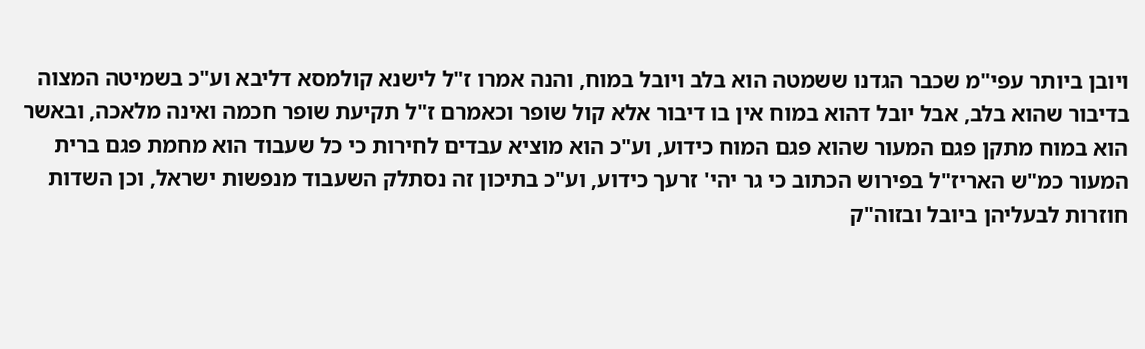ויובן ביותר עפי"מ שכבר הגדנו ששמטה הוא בלב ויובל במוח, והנה אמרו ז"ל לישנא קולמסא דליבא וע"כ בשמיטה המצוה בדיבור שהוא בלב, אבל יובל דהוא במוח אין בו דיבור אלא קול שופר וכאמרם ז"ל תקיעת שופר חכמה ואינה מלאכה, ובאשר הוא במוח מתקן פגם המעור שהוא פגם המוח כידוע, וע"כ הוא מוציא עבדים לחירות כי כל שעבוד הוא מחמת פגם ברית המעור כמ"ש האריז"ל בפירוש הכתוב כי גר יהי' זרעך כידוע, וע"כ בתיכון זה נסתלק השעבוד מנפשות ישראל, וכן השדות חוזרות לבעליהן ביובל ובזוה"ק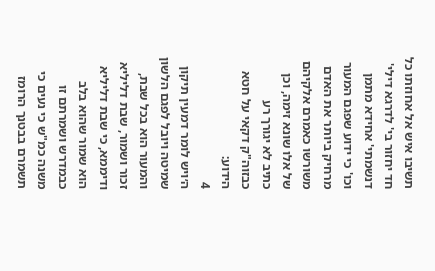תשיבו איש אל אחוזתו כל חד יחזור בי' לדרגא דילי' דנשמתי' אחידא מתמן וכו' כי ידוע שפגם המעור מרחיק ביותר את האדם משורשו כאמרם אלקיהם של אלו שונא זימה, וכן כתיב לא יגורך רע כבזוה"ק דקאי על חטא הידוע:
4
ה׳ויש לומר דמעין תיקון שמיטה ויובל לפגם הלשון והמעור הוא בכל שבת, זכור ושמור, שבת דליליא ודיממא, כי שבת דליליא הוא שמור שהוא בלב כבמדרש ושמרתם זו משנה כמ"ש כי נעים כי תשמרם בבטנך הרומז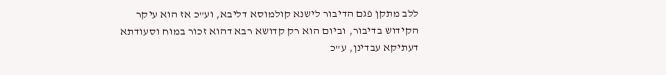ללב מתקן פגם הדיבור לישנא קולמוסא דליבא, וע"כ אז הוא עיקר הקידוש בדיבור, וביום הוא רק קדושא רבא דהוא זכור במוח וסעודתא דעתיקא עבדינן, ע"כ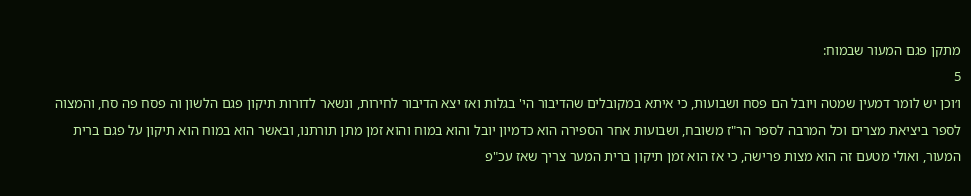מתקן פגם המעור שבמוח:
5
ו׳וכן יש לומר דמעין שמטה ויובל הם פסח ושבועות, כי איתא במקובלים שהדיבור הי' בגלות ואז יצא הדיבור לחירות, ונשאר לדורות תיקון פגם הלשון וה פסח פה סח, והמצוה לספר ביציאת מצרים וכל המרבה לספר הר"ז משובח, ושבועות אחר הספירה הוא כדמיון יובל והוא במוח והוא זמן מתן תורתנו, ובאשר הוא במוח הוא תיקון על פגם ברית המעור, ואולי מטעם זה הוא מצות פרישה, כי אז הוא זמן תיקון ברית המער צריך שאז עכ"פ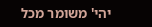יהי' משומר מכל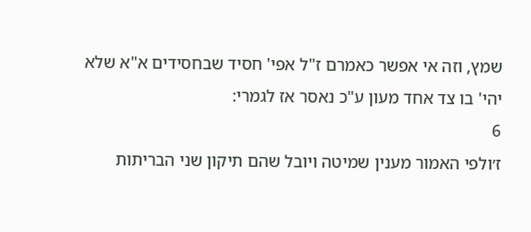שמץ, וזה אי אפשר כאמרם ז"ל אפי' חסיד שבחסידים א"א שלא יהי' בו צד אחד מעון ע"כ נאסר אז לגמרי:
6
ז׳ולפי האמור מענין שמיטה ויובל שהם תיקון שני הבריתות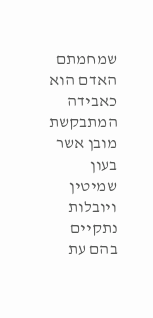שמחמתם האדם הוא כאבידה המתבקשת מובן אשר בעון שמיטין ויובלות נתקיים בהם עת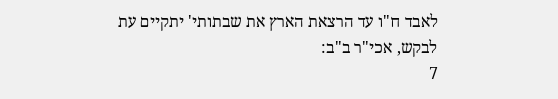לאבד ח"ו עד הרצאת הארץ את שבתותי' יתקיים עת לבקש, אכי"ר ב"ב:
7